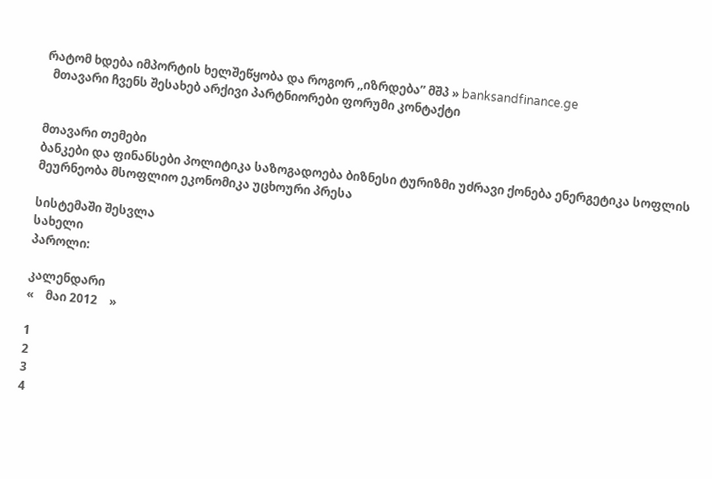რატომ ხდება იმპორტის ხელშეწყობა და როგორ ,,იზრდება” მშპ » banksandfinance.ge
  მთავარი ჩვენს შესახებ არქივი პარტნიორები ფორუმი კონტაქტი


მთავარი თემები
ბანკები და ფინანსები პოლიტიკა საზოგადოება ბიზნესი ტურიზმი უძრავი ქონება ენერგეტიკა სოფლის მეურნეობა მსოფლიო ეკონომიკა უცხოური პრესა

სისტემაში შესვლა
სახელი
პაროლი:

კალენდარი
«    მაი 2012    »

1
2
3
4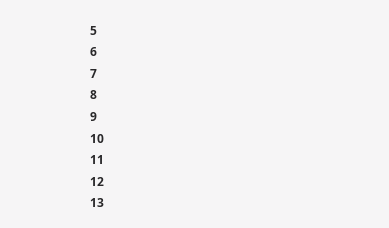5
6
7
8
9
10
11
12
13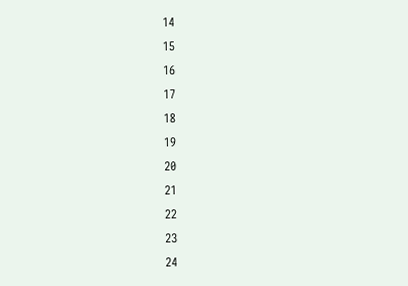14
15
16
17
18
19
20
21
22
23
24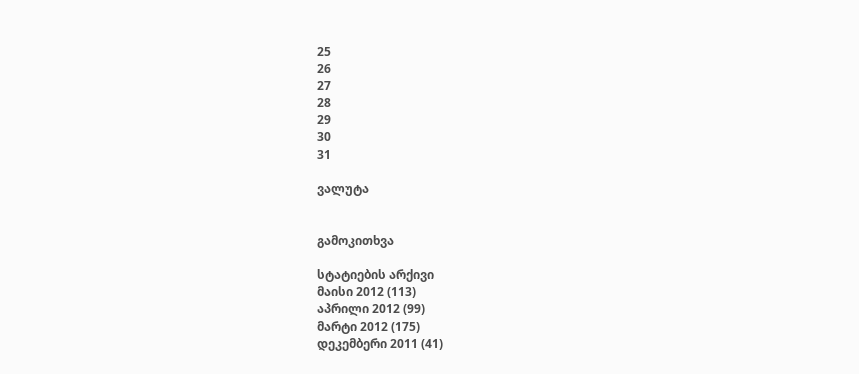25
26
27
28
29
30
31

ვალუტა


გამოკითხვა

სტატიების არქივი
მაისი 2012 (113)
აპრილი 2012 (99)
მარტი 2012 (175)
დეკემბერი 2011 (41)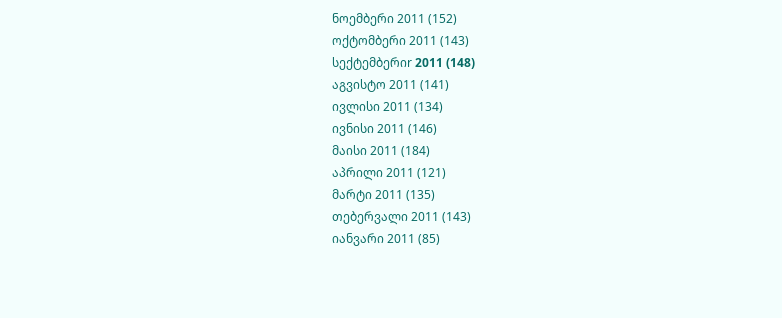ნოემბერი 2011 (152)
ოქტომბერი 2011 (143)
სექტემბერიr 2011 (148)
აგვისტო 2011 (141)
ივლისი 2011 (134)
ივნისი 2011 (146)
მაისი 2011 (184)
აპრილი 2011 (121)
მარტი 2011 (135)
თებერვალი 2011 (143)
იანვარი 2011 (85)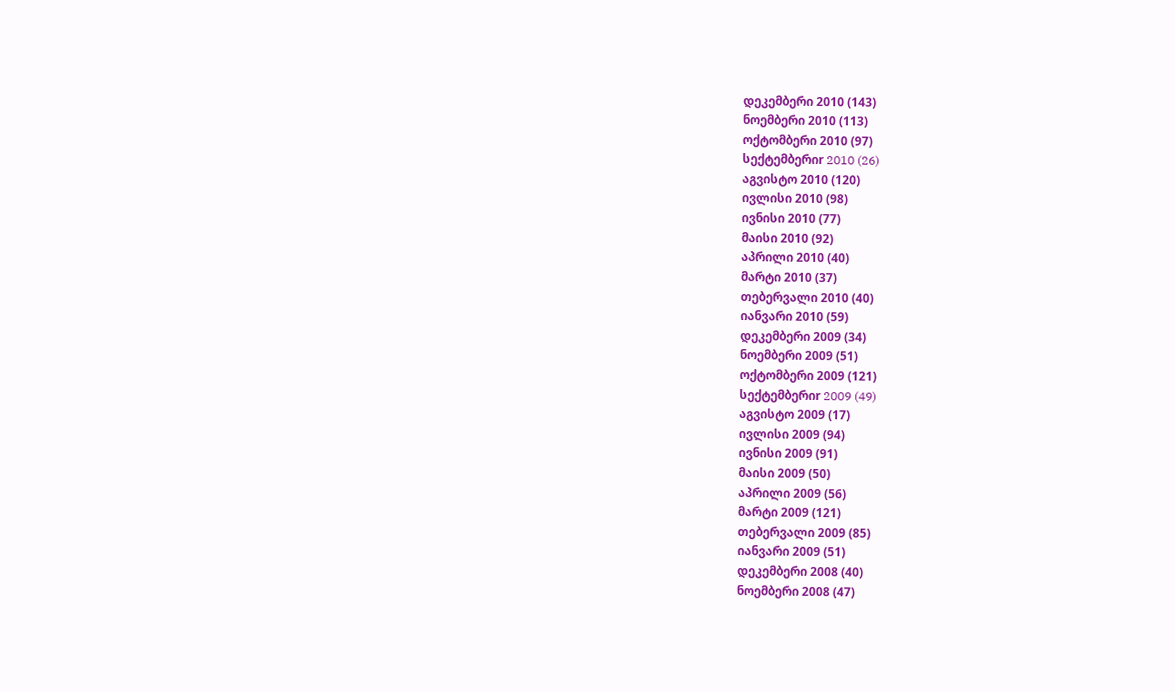დეკემბერი 2010 (143)
ნოემბერი 2010 (113)
ოქტომბერი 2010 (97)
სექტემბერიr 2010 (26)
აგვისტო 2010 (120)
ივლისი 2010 (98)
ივნისი 2010 (77)
მაისი 2010 (92)
აპრილი 2010 (40)
მარტი 2010 (37)
თებერვალი 2010 (40)
იანვარი 2010 (59)
დეკემბერი 2009 (34)
ნოემბერი 2009 (51)
ოქტომბერი 2009 (121)
სექტემბერიr 2009 (49)
აგვისტო 2009 (17)
ივლისი 2009 (94)
ივნისი 2009 (91)
მაისი 2009 (50)
აპრილი 2009 (56)
მარტი 2009 (121)
თებერვალი 2009 (85)
იანვარი 2009 (51)
დეკემბერი 2008 (40)
ნოემბერი 2008 (47)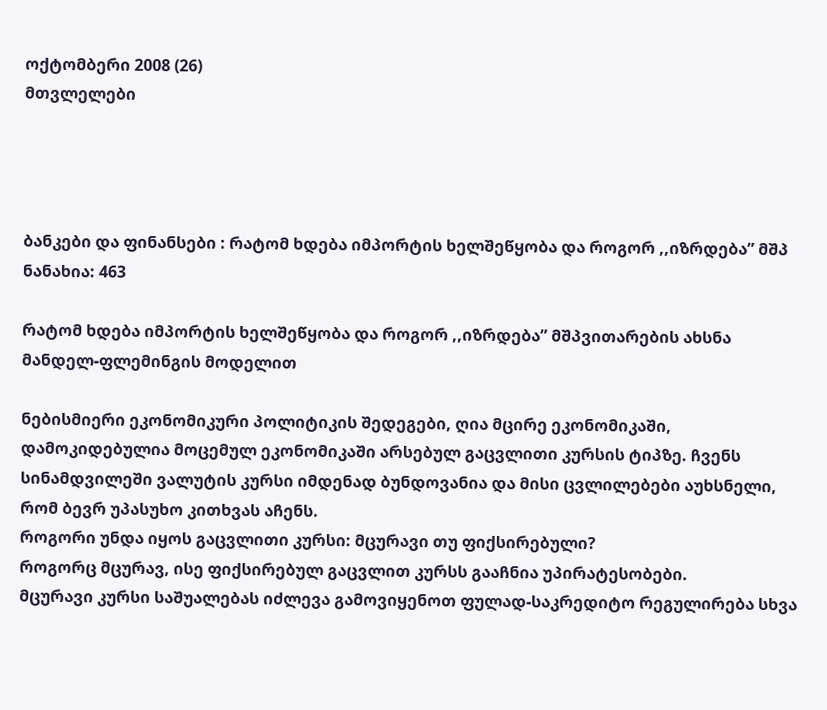ოქტომბერი 2008 (26)
მთვლელები




ბანკები და ფინანსები : რატომ ხდება იმპორტის ხელშეწყობა და როგორ ,,იზრდება” მშპ
ნანახია: 463

რატომ ხდება იმპორტის ხელშეწყობა და როგორ ,,იზრდება” მშპვითარების ახსნა მანდელ-ფლემინგის მოდელით

ნებისმიერი ეკონომიკური პოლიტიკის შედეგები, ღია მცირე ეკონომიკაში, დამოკიდებულია მოცემულ ეკონომიკაში არსებულ გაცვლითი კურსის ტიპზე. ჩვენს სინამდვილეში ვალუტის კურსი იმდენად ბუნდოვანია და მისი ცვლილებები აუხსნელი, რომ ბევრ უპასუხო კითხვას აჩენს.
როგორი უნდა იყოს გაცვლითი კურსი: მცურავი თუ ფიქსირებული?
როგორც მცურავ, ისე ფიქსირებულ გაცვლით კურსს გააჩნია უპირატესობები.
მცურავი კურსი საშუალებას იძლევა გამოვიყენოთ ფულად-საკრედიტო რეგულირება სხვა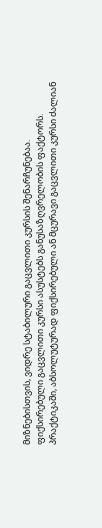მიზნებისთვის, ვიდრე სტაბილური გაცვლითი კურსის შენარჩუნებაა.
ფიქსირებული გაცვლითი კურსი ასუსტებს განუსაზღვრელობის ფაქტორს.
პრაქტიკაში, აბსოლუტურად ფიქსირებული ან მცურავი გაცვლითი კურსი ძალიან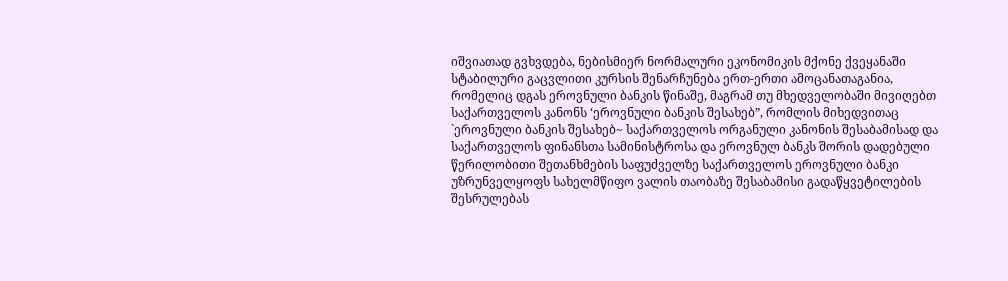იშვიათად გვხვდება, ნებისმიერ ნორმალური ეკონომიკის მქონე ქვეყანაში სტაბილური გაცვლითი კურსის შენარჩუნება ერთ-ერთი ამოცანათაგანია, რომელიც დგას ეროვნული ბანკის წინაშე, მაგრამ თუ მხედველობაში მივიღებთ საქართველოს კანონს ‘ეროვნული ბანკის შესახებ”, რომლის მიხედვითაც `ეროვნული ბანკის შესახებ~ საქართველოს ორგანული კანონის შესაბამისად და საქართველოს ფინანსთა სამინისტროსა და ეროვნულ ბანკს შორის დადებული წერილობითი შეთანხმების საფუძველზე საქართველოს ეროვნული ბანკი უზრუნველყოფს სახელმწიფო ვალის თაობაზე შესაბამისი გადაწყვეტილების შესრულებას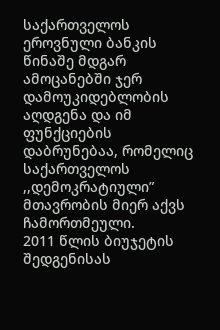საქართველოს ეროვნული ბანკის წინაშე მდგარ ამოცანებში ჯერ დამოუკიდებლობის აღდგენა და იმ ფუნქციების დაბრუნებაა, რომელიც საქართველოს ,,დემოკრატიული” მთავრობის მიერ აქვს ჩამორთმეული.
2011 წლის ბიუჯეტის შედგენისას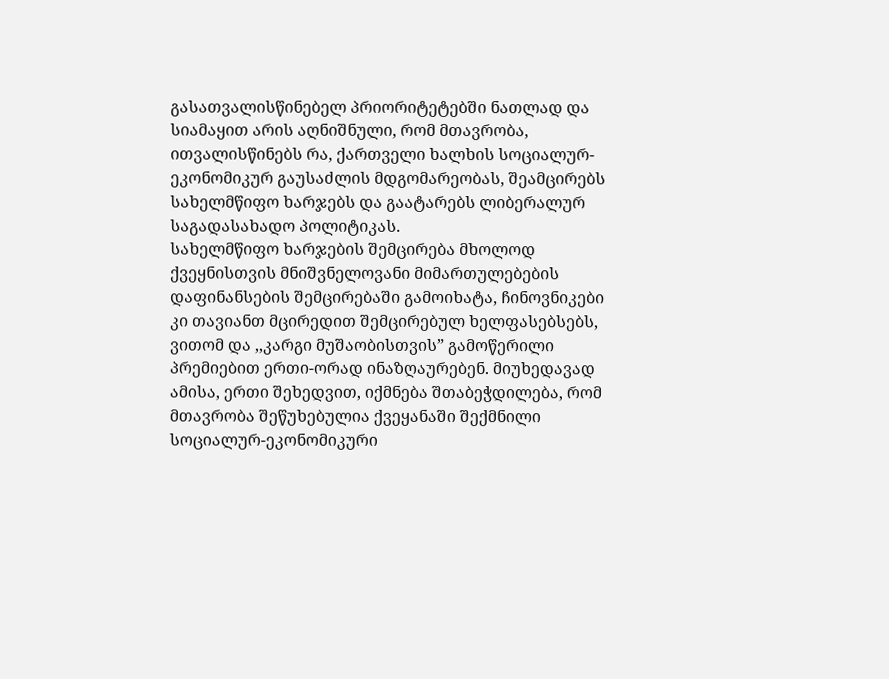გასათვალისწინებელ პრიორიტეტებში ნათლად და სიამაყით არის აღნიშნული, რომ მთავრობა, ითვალისწინებს რა, ქართველი ხალხის სოციალურ-ეკონომიკურ გაუსაძლის მდგომარეობას, შეამცირებს სახელმწიფო ხარჯებს და გაატარებს ლიბერალურ საგადასახადო პოლიტიკას.
სახელმწიფო ხარჯების შემცირება მხოლოდ ქვეყნისთვის მნიშვნელოვანი მიმართულებების დაფინანსების შემცირებაში გამოიხატა, ჩინოვნიკები კი თავიანთ მცირედით შემცირებულ ხელფასებსებს, ვითომ და ,,კარგი მუშაობისთვის” გამოწერილი პრემიებით ერთი-ორად ინაზღაურებენ. მიუხედავად ამისა, ერთი შეხედვით, იქმნება შთაბეჭდილება, რომ მთავრობა შეწუხებულია ქვეყანაში შექმნილი სოციალურ-ეკონომიკური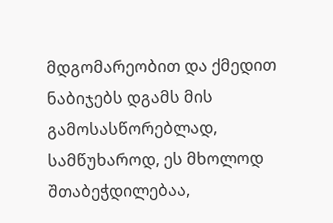მდგომარეობით და ქმედით ნაბიჯებს დგამს მის გამოსასწორებლად, სამწუხაროდ, ეს მხოლოდ შთაბეჭდილებაა,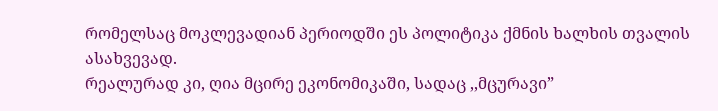რომელსაც მოკლევადიან პერიოდში ეს პოლიტიკა ქმნის ხალხის თვალის ასახვევად.
რეალურად კი, ღია მცირე ეკონომიკაში, სადაც ,,მცურავი”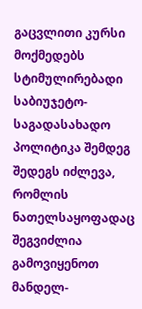გაცვლითი კურსი მოქმედებს სტიმულირებადი საბიუჯეტო-საგადასახადო პოლიტიკა შემდეგ შედეგს იძლევა, რომლის ნათელსაყოფადაც შეგვიძლია გამოვიყენოთ მანდელ-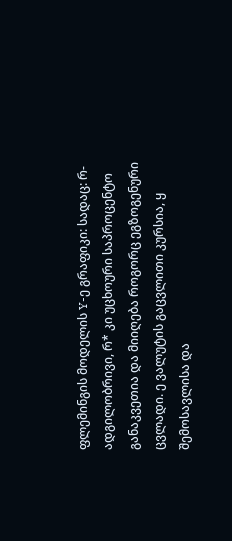ფლემინგის მოდელის Y-ე გრაფიკი: სადაც: რ-ადგილობრივი, რ* კი უცხოური საპროცენტო განაკვეთია და მიიღება როგორც ეგზოგენური ცვლადი. ე ვალუტის გაცვლითი კურსია, ყ შემოსავლისა და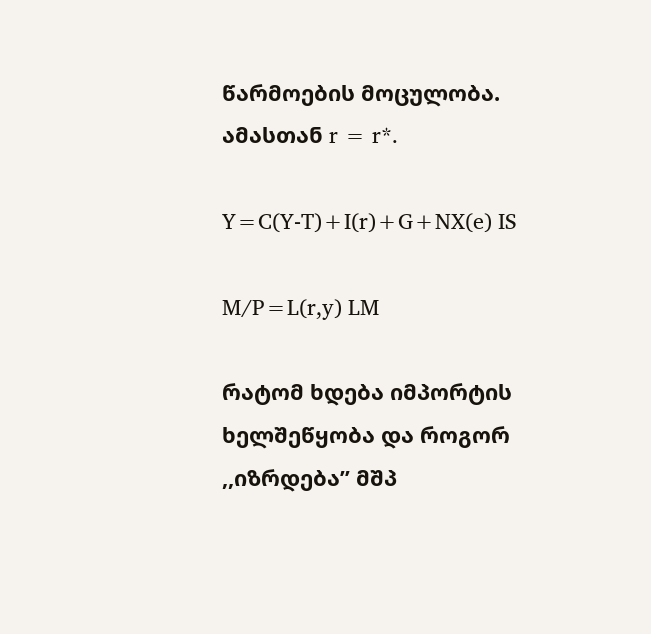წარმოების მოცულობა. ამასთან r = r*.

Y=C(Y-T)+I(r)+G+NX(e) IS

M/P=L(r,y) LM

რატომ ხდება იმპორტის ხელშეწყობა და როგორ ,,იზრდება” მშპ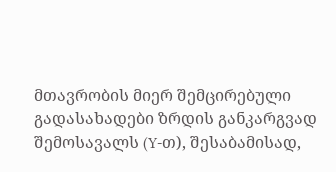მთავრობის მიერ შემცირებული გადასახადები ზრდის განკარგვად შემოსავალს (Y-თ), შესაბამისად,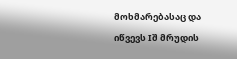მოხმარებასაც და იწვევს Iშ მრუდის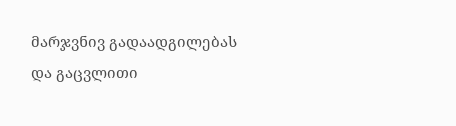მარჯვნივ გადაადგილებას და გაცვლითი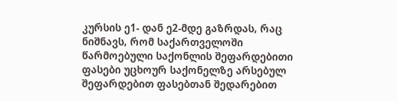კურსის ე1- დან ე2-მდე გაზრდას, რაც ნიშნავს, რომ საქართველოში
წარმოებული საქონლის შეფარდებითი ფასები უცხოურ საქონელზე არსებულ შეფარდებით ფასებთან შედარებით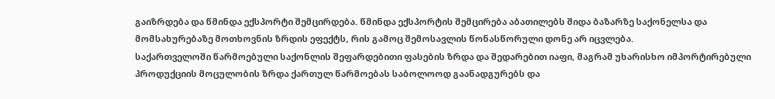გაიზრდება და წმინდა ექსპორტი შემცირდება. წმინდა ექსპორტის შემცირება აბათილებს შიდა ბაზარზე საქონელსა და მომსახურებაზე მოთხოვნის ზრდის ეფექტს, რის გამოც შემოსავლის წონასწორული დონე არ იცვლება.
საქართველოში წარმოებული საქონლის შეფარდებითი ფასების ზრდა და შედარებით იაფი, მაგრამ უხარისხო იმპორტირებული პროდუქციის მოცულობის ზრდა ქართულ წარმოებას საბოლოოდ გაანადგურებს და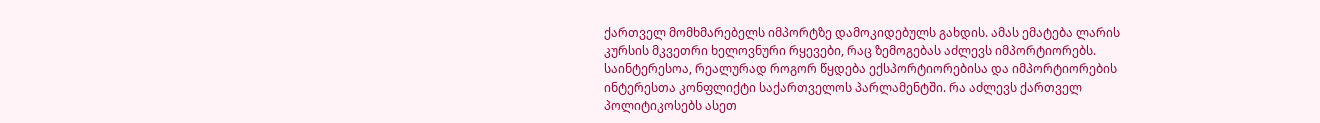ქართველ მომხმარებელს იმპორტზე დამოკიდებულს გახდის. ამას ემატება ლარის კურსის მკვეთრი ხელოვნური რყევები, რაც ზემოგებას აძლევს იმპორტიორებს.
საინტერესოა, რეალურად როგორ წყდება ექსპორტიორებისა და იმპორტიორების ინტერესთა კონფლიქტი საქართველოს პარლამენტში. რა აძლევს ქართველ პოლიტიკოსებს ასეთ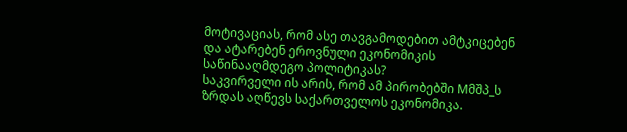მოტივაციას, რომ ასე თავგამოდებით ამტკიცებენ და ატარებენ ეროვნული ეკონომიკის საწინააღმდეგო პოლიტიკას?
საკვირველი ის არის, რომ ამ პირობებში Mმშპ_ს ზრდას აღწევს საქართველოს ეკონომიკა.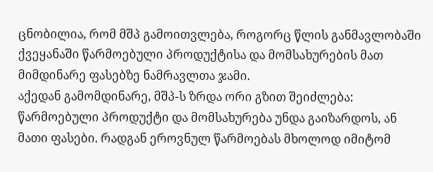ცნობილია, რომ მშპ გამოითვლება, როგორც წლის განმავლობაში ქვეყანაში წარმოებული პროდუქტისა და მომსახურების მათ მიმდინარე ფასებზე ნამრავლთა ჯამი.
აქედან გამომდინარე, მშპ-ს ზრდა ორი გზით შეიძლება: წარმოებული პროდუქტი და მომსახურება უნდა გაიზარდოს, ან მათი ფასები. რადგან ეროვნულ წარმოებას მხოლოდ იმიტომ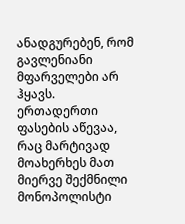ანადგურებენ, რომ გავლენიანი მფარველები არ ჰყავს. ერთადერთი ფასების აწევაა, რაც მარტივად მოახერხეს მათ მიერვე შექმნილი მონოპოლისტი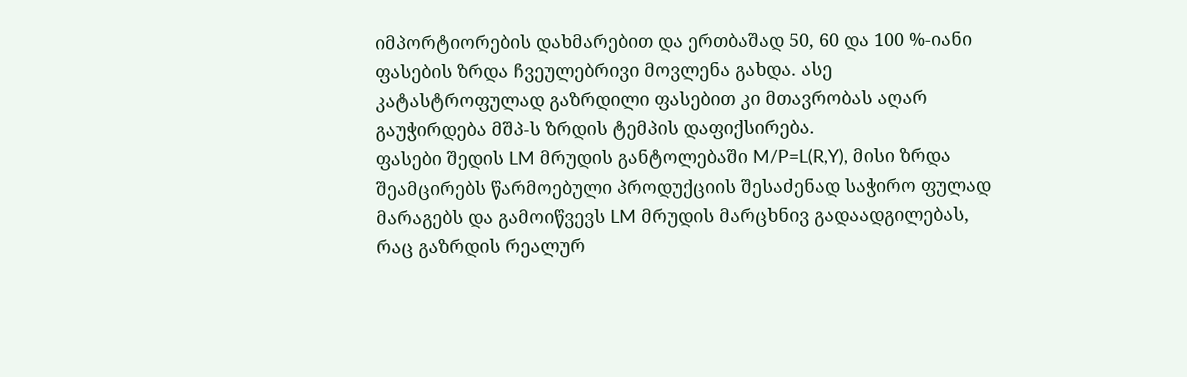იმპორტიორების დახმარებით და ერთბაშად 50, 60 და 100 %-იანი ფასების ზრდა ჩვეულებრივი მოვლენა გახდა. ასე კატასტროფულად გაზრდილი ფასებით კი მთავრობას აღარ გაუჭირდება მშპ-ს ზრდის ტემპის დაფიქსირება.
ფასები შედის LM მრუდის განტოლებაში M/P=L(R,Y), მისი ზრდა შეამცირებს წარმოებული პროდუქციის შესაძენად საჭირო ფულად მარაგებს და გამოიწვევს LM მრუდის მარცხნივ გადაადგილებას, რაც გაზრდის რეალურ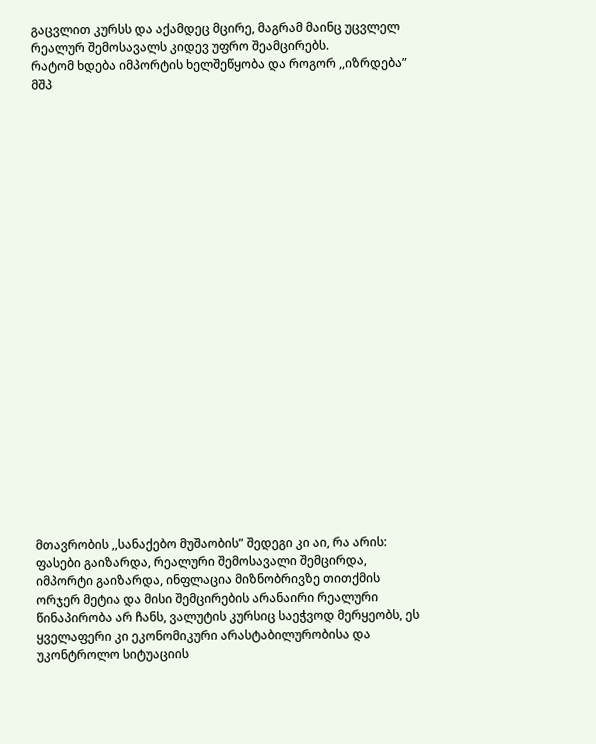გაცვლით კურსს და აქამდეც მცირე, მაგრამ მაინც უცვლელ რეალურ შემოსავალს კიდევ უფრო შეამცირებს.
რატომ ხდება იმპორტის ხელშეწყობა და როგორ ,,იზრდება” მშპ
























მთავრობის ,,სანაქებო მუშაობის” შედეგი კი აი, რა არის: ფასები გაიზარდა, რეალური შემოსავალი შემცირდა, იმპორტი გაიზარდა, ინფლაცია მიზნობრივზე თითქმის ორჯერ მეტია და მისი შემცირების არანაირი რეალური წინაპირობა არ ჩანს, ვალუტის კურსიც საეჭვოდ მერყეობს, ეს ყველაფერი კი ეკონომიკური არასტაბილურობისა და უკონტროლო სიტუაციის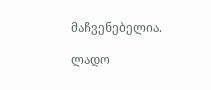მაჩვენებელია.

ლადო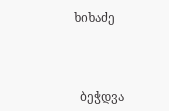ხიხაძე



  ბეჭდვა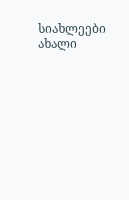სიახლეები
ახალი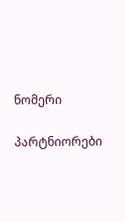ნომერი

პარტნიორები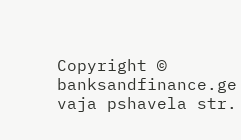Copyright © banksandfinance.ge vaja pshavela str.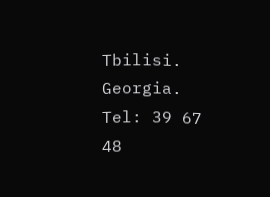Tbilisi. Georgia. Tel: 39 67 48